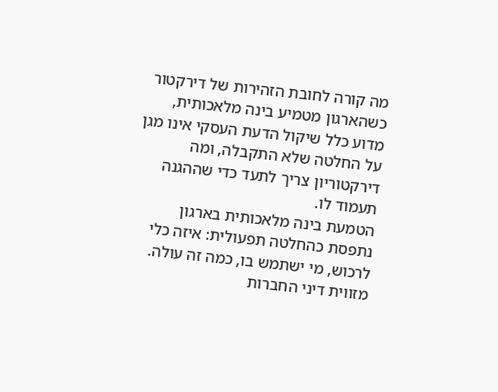מה קורה לחובת הזהירות של דירקטור כשהארגון מטמיע בינה מלאכותית, מדוע כלל שיקול הדעת העסקי אינו מגן על החלטה שלא התקבלה, ומה דירקטוריון צריך לתעד כדי שההגנה תעמוד לו.
הטמעת בינה מלאכותית בארגון נתפסת כהחלטה תפעולית: איזה כלי לרכוש, מי ישתמש בו, כמה זה עולה. מזווית דיני החברות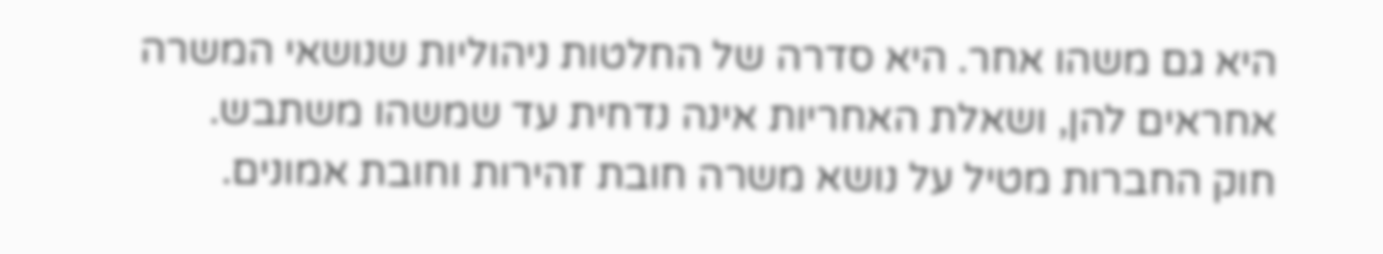היא גם משהו אחר. היא סדרה של החלטות ניהוליות שנושאי המשרה אחראים להן, ושאלת האחריות אינה נדחית עד שמשהו משתבש.
חוק החברות מטיל על נושא משרה חובת זהירות וחובת אמונים.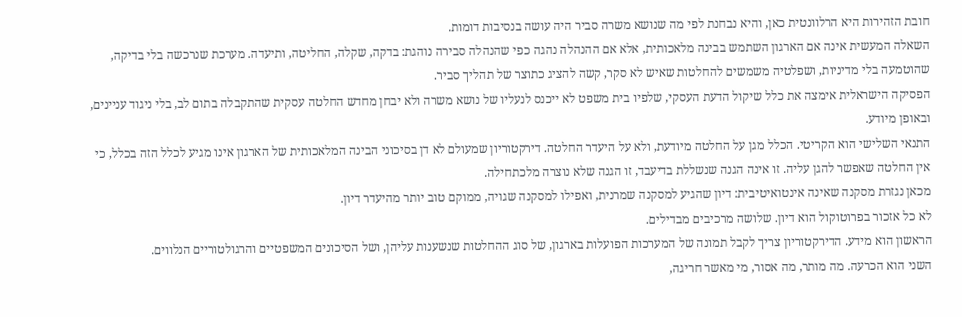חובת הזהירות היא הרלוונטית כאן, והיא נבחנת לפי מה שנושא משרה סביר היה עושה בנסיבות דומות.
השאלה המעשית אינה אם הארגון השתמש בבינה מלאכותית, אלא אם ההנהלה נהגה כפי שהנהלה סבירה נוהגת: בדקה, שקלה, החליטה, ותיעדה. מערכת שנרכשה בלי בדיקה, שהוטמעה בלי מדיניות, ושפלטיה משמשים להחלטות שאיש לא סקר, קשה להציג כתוצר של תהליך סביר.
הפסיקה הישראלית אימצה את כלל שיקול הדעת העסקי, שלפיו בית משפט לא ייכנס לנעליו של נושא משרה ולא יבחן מחדש החלטה עסקית שהתקבלה בתום לב, בלי ניגוד עניינים, ובאופן מיודע.
התנאי השלישי הוא הקריטי. הכלל מגן על החלטה מיודעת, ולא על היעדר החלטה. דירקטוריון שמעולם לא דן בסיכוני הבינה המלאכותית של הארגון אינו מגיע לכלל הזה בכלל, כי אין החלטה שאפשר להגן עליה. זו אינה הגנה שנשללת בדיעבד, זו הגנה שלא נוצרה מלכתחילה.
מכאן נגזרת מסקנה שאינה אינטואיטיבית: דיון שהגיע למסקנה שמרנית, ואפילו למסקנה שגויה, ממוקם טוב יותר מהיעדר דיון.
לא כל אזכור בפרוטוקול הוא דיון. שלושה מרכיבים מבדילים.
הראשון הוא מידע. הדירקטוריון צריך לקבל תמונה של המערכות הפועלות בארגון, של סוג ההחלטות שנשענות עליהן, ושל הסיכונים המשפטיים והרגולטוריים הנלווים.
השני הוא הכרעה. מה מותר, מה אסור, מי מאשר חריגה,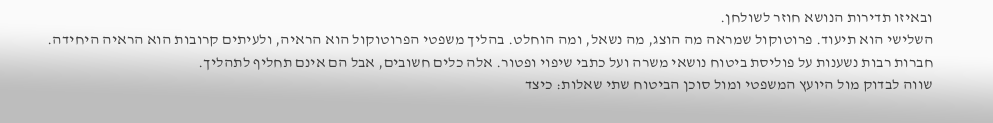ובאיזו תדירות הנושא חוזר לשולחן.
השלישי הוא תיעוד. פרוטוקול שמראה מה הוצג, מה נשאל, ומה הוחלט. בהליך משפטי הפרוטוקול הוא הראיה, ולעיתים קרובות הוא הראיה היחידה.
חברות רבות נשענות על פוליסת ביטוח נושאי משרה ועל כתבי שיפוי ופטור. אלה כלים חשובים, אבל הם אינם תחליף לתהליך.
שווה לבדוק מול היועץ המשפטי ומול סוכן הביטוח שתי שאלות: כיצד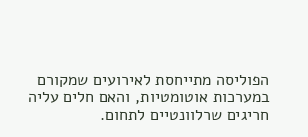הפוליסה מתייחסת לאירועים שמקורם במערכות אוטומטיות, והאם חלים עליה חריגים שרלוונטיים לתחום.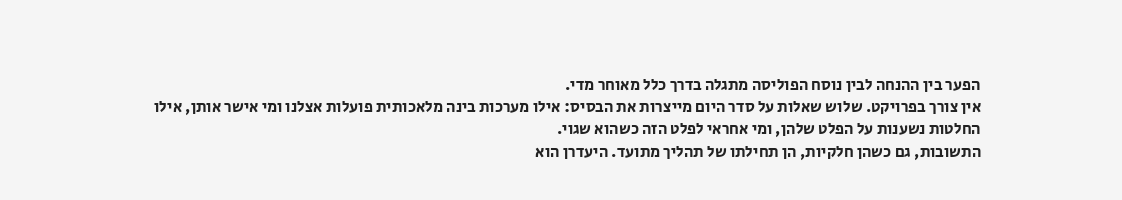הפער בין ההנחה לבין נוסח הפוליסה מתגלה בדרך כלל מאוחר מדי.
אין צורך בפרויקט. שלוש שאלות על סדר היום מייצרות את הבסיס: אילו מערכות בינה מלאכותית פועלות אצלנו ומי אישר אותן, אילו החלטות נשענות על הפלט שלהן, ומי אחראי לפלט הזה כשהוא שגוי.
התשובות, גם כשהן חלקיות, הן תחילתו של תהליך מתועד. היעדרן הוא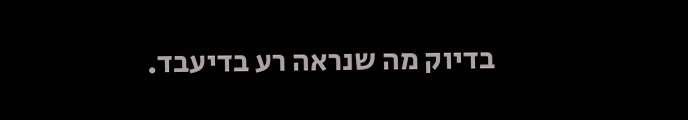בדיוק מה שנראה רע בדיעבד.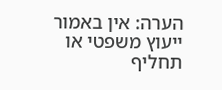הערה: אין באמור ייעוץ משפטי או תחליף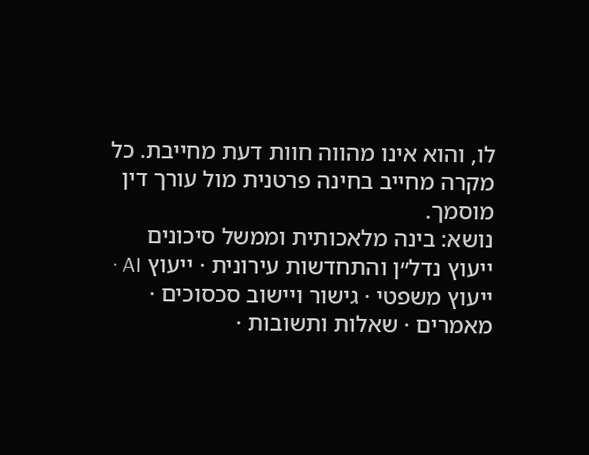לו, והוא אינו מהווה חוות דעת מחייבת. כל מקרה מחייב בחינה פרטנית מול עורך דין מוסמך.
נושא: בינה מלאכותית וממשל סיכונים
ייעוץ נדל״ן והתחדשות עירונית · ייעוץ AI · ייעוץ משפטי · גישור ויישוב סכסוכים · מאמרים · שאלות ותשובות ·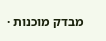מבדק מוכנות ·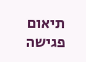תיאום פגישה